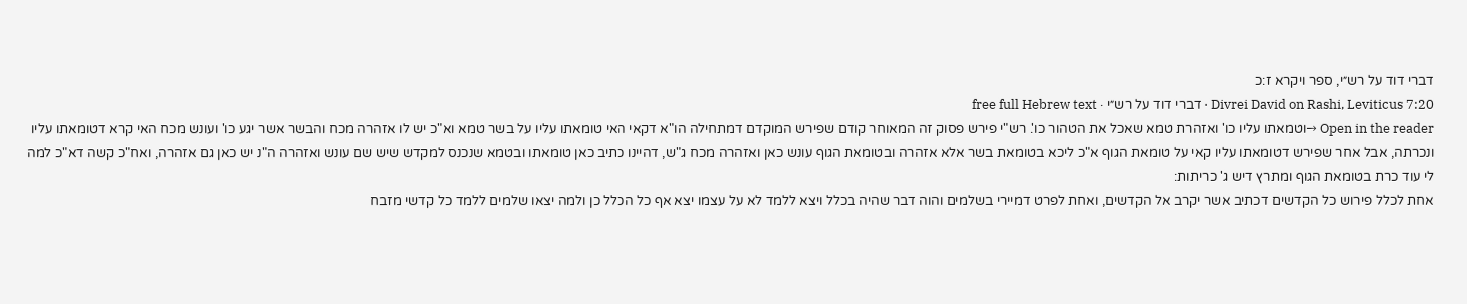דברי דוד על רש״י, ספר ויקרא ז:כ
Divrei David on Rashi, Leviticus 7:20 · דברי דוד על רש״י · free full Hebrew text
Open in the reader →וטמאתו עליו כו' ואזהרת טמא שאכל את הטהור כו'. רש"י פירש פסוק זה המאוחר קודם שפירש המוקדם דמתחילה הו"א דקאי האי טומאתו עליו על בשר טמא וא"כ יש לו אזהרה מכח והבשר אשר יגע כו' ועונש מכח האי קרא דטומאתו עליו ונכרתה, אבל אחר שפירש דטומאתו עליו קאי על טומאת הגוף א"כ ליכא בטומאת בשר אלא אזהרה ובטומאת הגוף עונש כאן ואזהרה מכח ג"ש, דהיינו כתיב כאן טומאתו ובטמא שנכנס למקדש שיש שם עונש ואזהרה ה"נ יש כאן גם אזהרה, ואח"כ קשה דא"כ למה לי עוד כרת בטומאת הגוף ומתרץ דיש ג' כריתות:
אחת לכלל פירוש כל הקדשים דכתיב אשר יקרב אל הקדשים, ואחת לפרט דמיירי בשלמים והוה דבר שהיה בכלל ויצא ללמד לא על עצמו יצא אף כל הכלל כן ולמה יצאו שלמים ללמד כל קדשי מזבח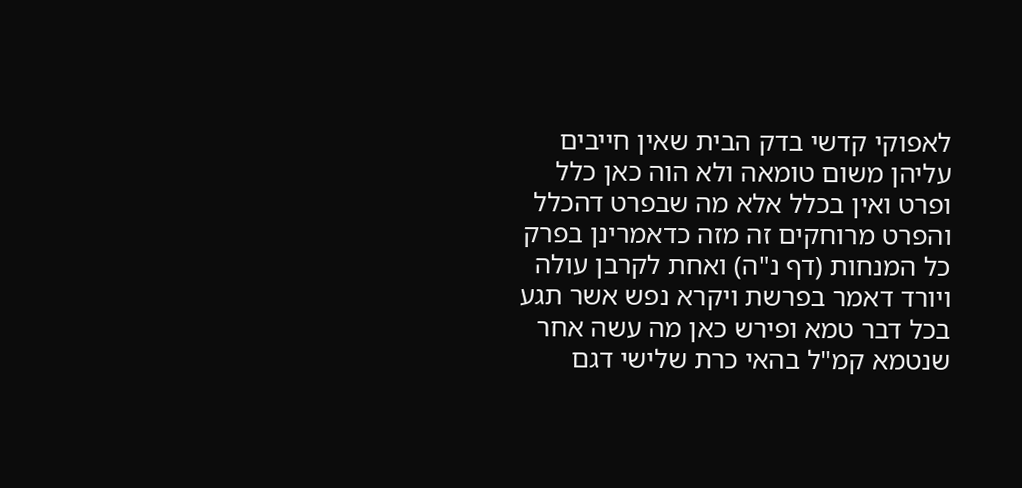לאפוקי קדשי בדק הבית שאין חייבים עליהן משום טומאה ולא הוה כאן כלל ופרט ואין בכלל אלא מה שבפרט דהכלל והפרט מרוחקים זה מזה כדאמרינן בפרק כל המנחות (דף נ"ה) ואחת לקרבן עולה ויורד דאמר בפרשת ויקרא נפש אשר תגע בכל דבר טמא ופירש כאן מה עשה אחר שנטמא קמ"ל בהאי כרת שלישי דגם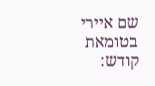שם איירי בטומאת קודש: